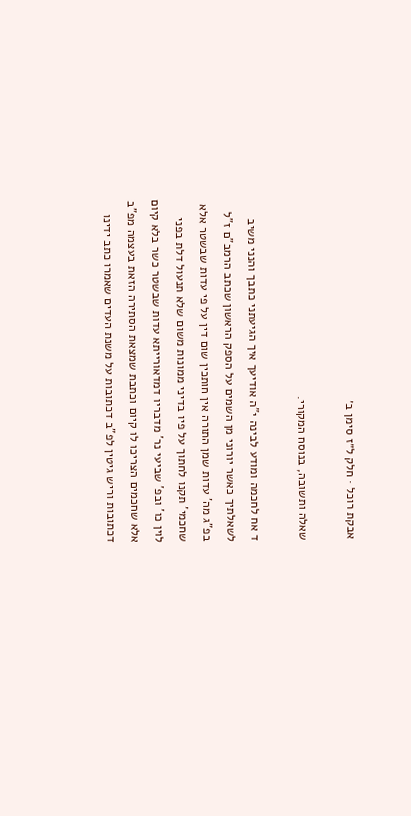אבקת רוכל · חלק ל״ז סימן ב׳

שאלה ותשובה, בנוסח המקורי.

ד אח לחכמה ומודע לבינה י"ה אודיעך איך הגיעתני כתבך והנני משיב לשאלתיך כאשר יורוני מן השמים על הספק הראשון שכתב הרמב"ם ז"ל בפ"ג מה' עדות שמן התורה אין חותכין שום דין על פי עדות שבשטר אלא שחכמי' תקנו לחתוך על פיו בדיני ממונות משום שלא תנעול דלת בפני לוין כו' ובפ' שביעי נר' מדבריו דמדאורייתא עדות שבשטר כשר בלא קיום אלא שחכמים הצריכו לו קיום וכתבת שמצאת הסתירה הזאת בעצמה מפ"ב דכתובות וריש גיטין לפ"ב דכתובות על משנת העדים שאמרו כתב ידינו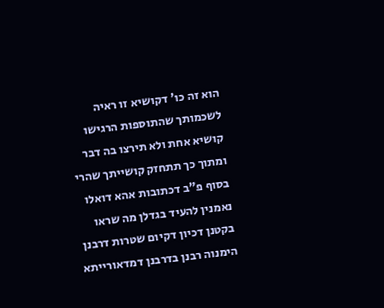הוא זה כו' דקושיא זו ראיה לשכמותך שהתוספות הרגישו קושיא אחת ולא תירצו בה דבר ומתוך כך תתחזק קושייתך שהרי בסוף פ"ב דכתובות אהא דואלו נאמנין להעיד בגדלן מה שראו בקטנן דכיון דקיום שטרות דרבנן הימנוה רבנן בדרבנן דמדאורייתא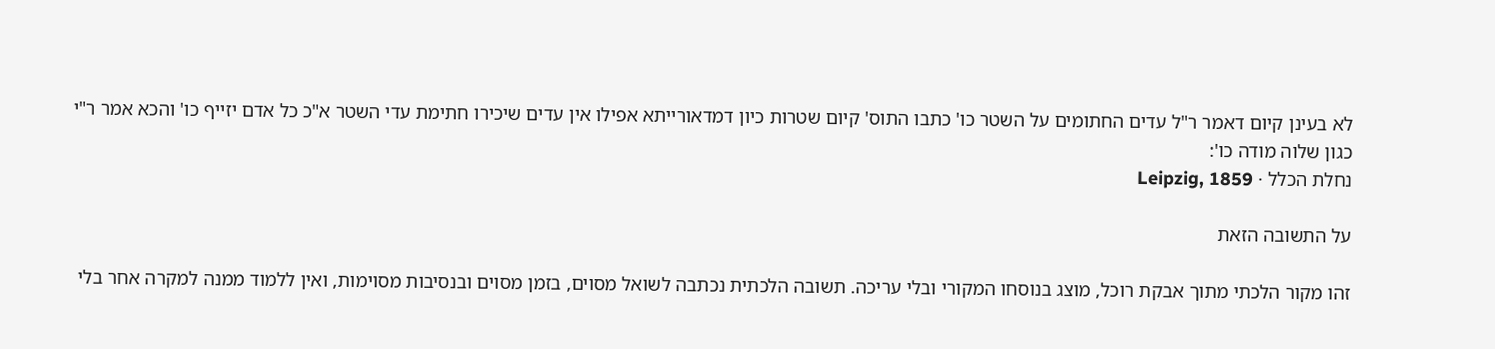לא בעינן קיום דאמר ר"ל עדים החתומים על השטר כו' כתבו התוס' קיום שטרות כיון דמדאורייתא אפילו אין עדים שיכירו חתימת עדי השטר א"כ כל אדם יזייף כו' והכא אמר ר"י כגון שלוה מודה כו':
נחלת הכלל · Leipzig, 1859

על התשובה הזאת

זהו מקור הלכתי מתוך אבקת רוכל, מוצג בנוסחו המקורי ובלי עריכה. תשובה הלכתית נכתבה לשואל מסוים, בזמן מסוים ובנסיבות מסוימות, ואין ללמוד ממנה למקרה אחר בלי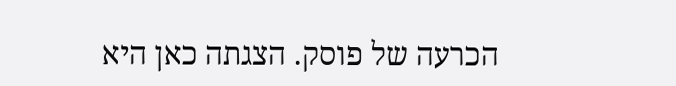הכרעה של פוסק. הצגתה כאן היא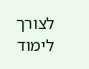לצורך לימוד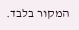המקור בלבד.